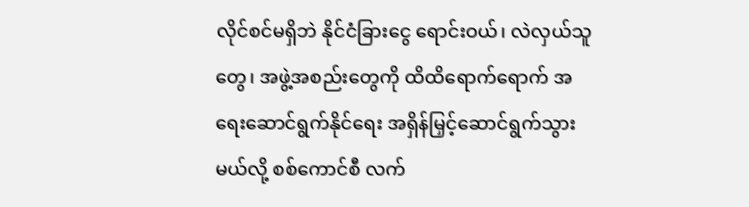လိုင်စင်မရှိဘဲ နိုင်ငံခြားငွေ ရောင်းဝယ်၊ လဲလှယ်သူတွေ၊ အဖွဲ့အစည်းတွေကို ထိထိရောက်ရောက် အရေးဆောင်ရွက်နိုင်ရေး အရှိန်မြှင့်ဆောင်ရွက်သွားမယ်လို့ စစ်ကောင်စီ လက်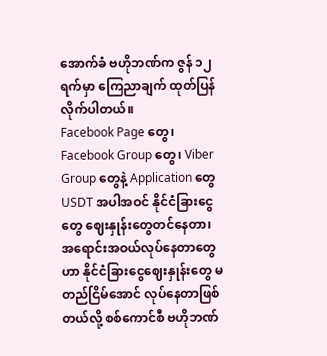အောက်ခံ ဗဟိုဘဏ်က ဇွန် ၁၂ ရက်မှာ ကြေညာချက် ထုတ်ပြန်လိုက်ပါတယ်။
Facebook Page တွေ၊ Facebook Group တွေ၊ Viber Group တွေနဲ့ Application တွေ USDT အပါအဝင် နိုင်ငံခြားငွေတွေ ဈေးနှုန်းတွေတင်နေတာ၊ အရောင်းအဝယ်လုပ်နေတာတွေဟာ နိုင်ငံခြားငွေဈေးနှုန်းတွေ မတည်ငြိမ်အောင် လုပ်နေတာဖြစ်တယ်လို့ စစ်ကောင်စီ ဗဟိုဘဏ်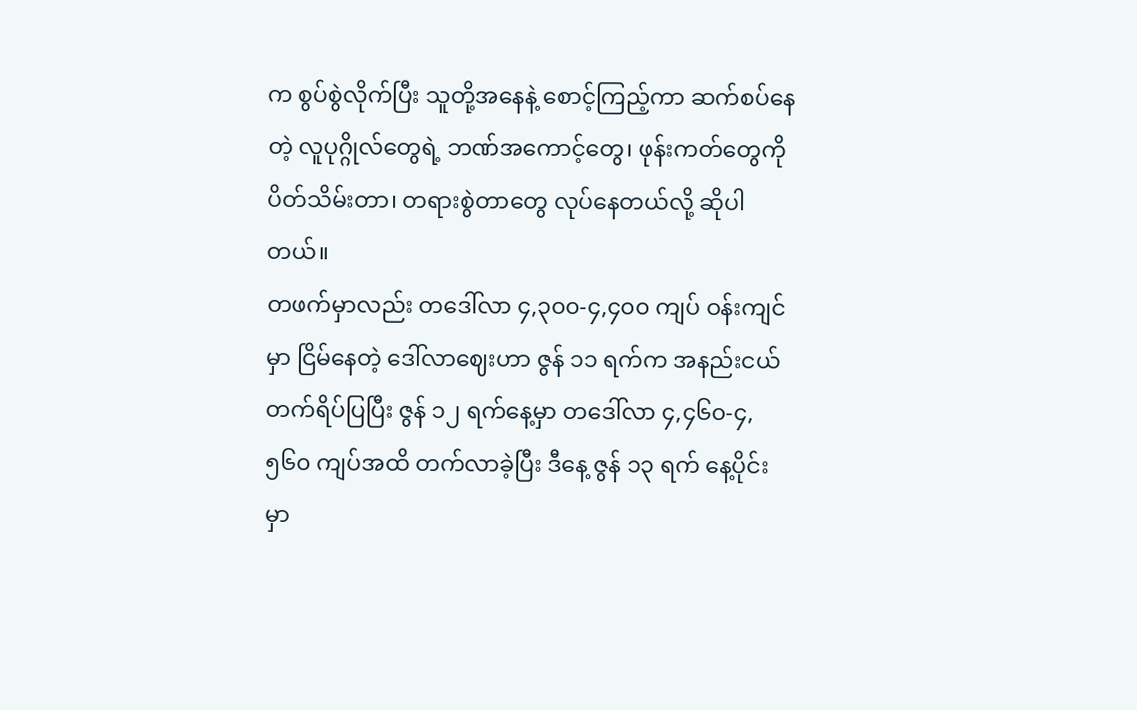က စွပ်စွဲလိုက်ပြီး သူတို့အနေနဲ့ စောင့်ကြည့်ကာ ဆက်စပ်နေတဲ့ လူပုဂ္ဂိုလ်တွေရဲ့ ဘဏ်အကောင့်တွေ၊ ဖုန်းကတ်တွေကို ပိတ်သိမ်းတာ၊ တရားစွဲတာတွေ လုပ်နေတယ်လို့ ဆိုပါတယ်။
တဖက်မှာလည်း တဒေါ်လာ ၄,၃၀၀-၄,၄၀၀ ကျပ် ဝန်းကျင်မှာ ငြိမ်နေတဲ့ ဒေါ်လာဈေးဟာ ဇွန် ၁၁ ရက်က အနည်းငယ် တက်ရိပ်ပြပြီး ဇွန် ၁၂ ရက်နေ့မှာ တဒေါ်လာ ၄,၄၆၀-၄,၅၆၀ ကျပ်အထိ တက်လာခဲ့ပြီး ဒီနေ့ ဇွန် ၁၃ ရက် နေ့ပိုင်းမှာ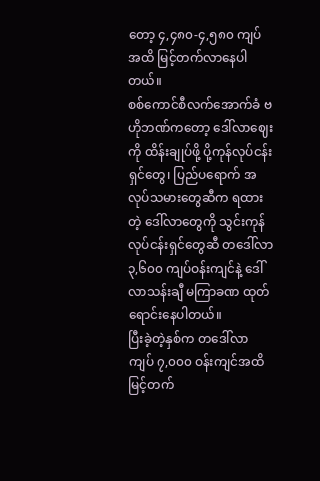တော့ ၄,၄၈၀-၄,၅၈၀ ကျပ်အထိ မြင့်တက်လာနေပါတယ်။
စစ်ကောင်စီလက်အောက်ခံ ဗဟိုဘဏ်ကတော့ ဒေါ်လာဈေးကို ထိန်းချုပ်ဖို့ ပို့ကုန်လုပ်ငန်းရှင်တွေ၊ ပြည်ပရောက် အလုပ်သမားတွေဆီက ရထားတဲ့ ဒေါ်လာတွေကို သွင်းကုန်လုပ်ငန်းရှင်တွေဆီ တဒေါ်လာ ၃,၆၀၀ ကျပ်ဝန်းကျင်နဲ့ ဒေါ်လာသန်းချီ မကြာခဏ ထုတ်ရောင်းနေပါတယ်။
ပြီးခဲ့တဲ့နှစ်က တဒေါ်လာ ကျပ် ၇,၀၀၀ ဝန်းကျင်အထိ မြင့်တက်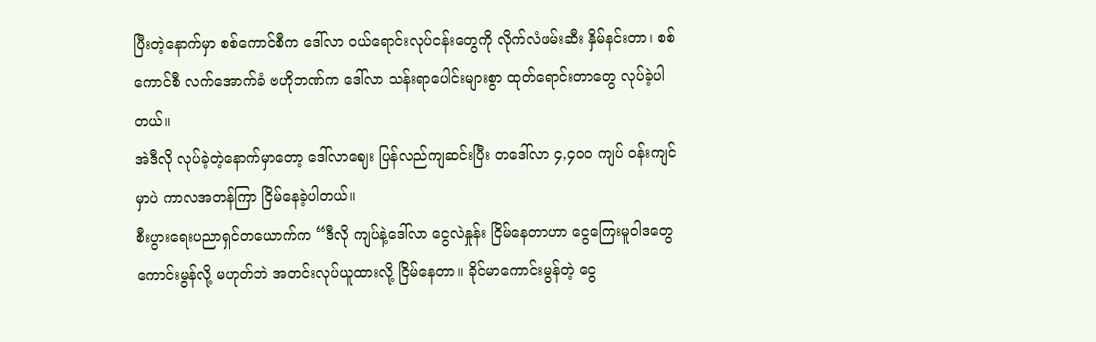ပြီးတဲ့နောက်မှာ စစ်ကောင်စီက ဒေါ်လာ ဝယ်ရောင်းလုပ်ငန်းတွေကို လိုက်လံဖမ်းဆီး နှိမ်နင်းတာ၊ စစ်ကောင်စီ လက်အောက်ခံ ဗဟိုဘဏ်က ဒေါ်လာ သန်းရာပေါင်းများစွာ ထုတ်ရောင်းတာတွေ လုပ်ခဲ့ပါတယ်။
အဲဒီလို လုပ်ခဲ့တဲ့နောက်မှာတော့ ဒေါ်လာဈေး ပြန်လည်ကျဆင်းပြီး တဒေါ်လာ ၄,၄၀၀ ကျပ် ဝန်းကျင်မှာပဲ ကာလအတန်ကြာ ငြိမ်နေခဲ့ပါတယ်။
စီးပွားရေးပညာရှင်တယောက်က “ဒီလို ကျပ်နဲ့ဒေါ်လာ ငွေလဲနှုန်း ငြိမ်နေတာဟာ ငွေကြေးမူဝါဒတွေ ကောင်းမွန်လို့ မဟုတ်ဘဲ အတင်းလုပ်ယူထားလို့ ငြိမ်နေတာ။ ခိုင်မာကောင်းမွန်တဲ့ ငွေ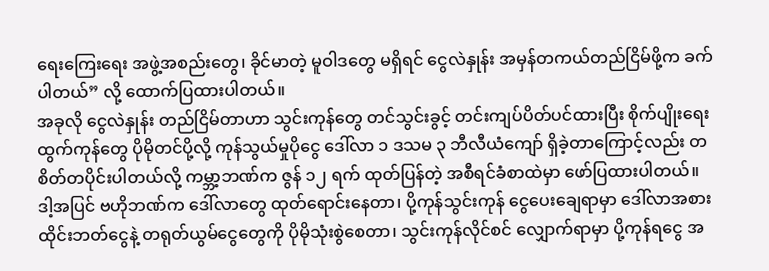ရေးကြေးရေး အဖွဲ့အစည်းတွေ၊ ခိုင်မာတဲ့ မူဝါဒတွေ မရှိရင် ငွေလဲနှုန်း အမှန်တကယ်တည်ငြိမ်ဖို့က ခက်ပါတယ်” လို့ ထောက်ပြထားပါတယ်။
အခုလို ငွေလဲနှုန်း တည်ငြိမ်တာဟာ သွင်းကုန်တွေ တင်သွင်းခွင့် တင်းကျပ်ပိတ်ပင်ထားပြီး စိုက်ပျိုးရေးထွက်ကုန်တွေ ပိုမိုတင်ပို့လို့ ကုန်သွယ်မှုပိုငွေ ဒေါ်လာ ၁ ဒသမ ၃ ဘီလီယံကျော် ရှိခဲ့တာကြောင့်လည်း တစိတ်တပိုင်းပါတယ်လို့ ကမ္ဘာ့ဘဏ်က ဇွန် ၁၂ ရက် ထုတ်ပြန်တဲ့ အစီရင်ခံစာထဲမှာ ဖော်ပြထားပါတယ်။
ဒါ့အပြင် ဗဟိုဘဏ်က ဒေါ်လာတွေ ထုတ်ရောင်းနေတာ၊ ပို့ကုန်သွင်းကုန် ငွေပေးချေရာမှာ ဒေါ်လာအစား ထိုင်းဘတ်ငွေနဲ့ တရုတ်ယွမ်ငွေတွေကို ပိုမိုသုံးစွဲစေတာ၊ သွင်းကုန်လိုင်စင် လျှောက်ရာမှာ ပို့ကုန်ရငွေ အ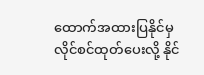ထောက်အထားပြနိုင်မှ လိုင်စင်ထုတ်ပေးလို့ နိုင်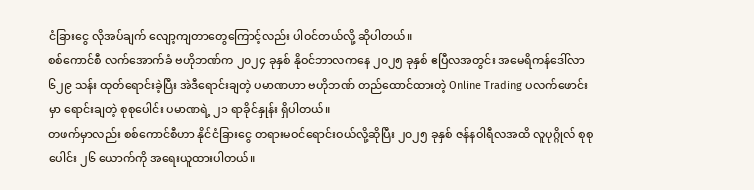ငံခြားငွေ လိုအပ်ချက် လျော့ကျတာတွေကြောင့်လည်း ပါဝင်တယ်လို့ ဆိုပါတယ်။
စစ်ကောင်စီ လက်အောက်ခံ ဗဟိုဘဏ်က ၂၀၂၄ ခုနှစ် နိုဝင်ဘာလကနေ ၂၀၂၅ ခုနှစ် ဧပြီလအတွင်း အမေရိကန်ဒေါ်လာ ၆၂၉ သန်း ထုတ်ရောင်းခဲ့ပြီး အဲဒီရောင်းချတဲ့ ပမာဏဟာ ဗဟိုဘဏ် တည်ထောင်ထားတဲ့ Online Trading ပလက်ဖောင်းမှာ ရောင်းချတဲ့ စုစုပေါင်း ပမာဏရဲ့ ၂၁ ရာခိုင်နှုန်း ရှိပါတယ်။
တဖက်မှာလည်း စစ်ကောင်စီဟာ နိုင်ငံခြားငွေ တရားမဝင်ရောင်းဝယ်လို့ဆိုပြီး ၂၀၂၅ ခုနှစ် ဇန်နဝါရီလအထိ လူပုဂ္ဂိုလ် စုစုပေါင်း ၂၆ ယောက်ကို အရေးယူထားပါတယ်။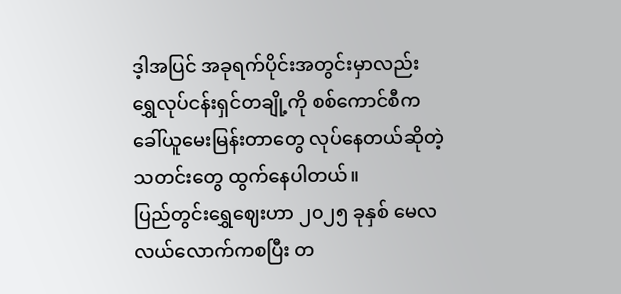ဒ့ါအပြင် အခုရက်ပိုင်းအတွင်းမှာလည်း ရွှေလုပ်ငန်းရှင်တချို့ကို စစ်ကောင်စီက ခေါ်ယူမေးမြန်းတာတွေ လုပ်နေတယ်ဆိုတဲ့ သတင်းတွေ ထွက်နေပါတယ်။
ပြည်တွင်းရွှေဈေးဟာ ၂၀၂၅ ခုနှစ် မေလလယ်လောက်ကစပြီး တ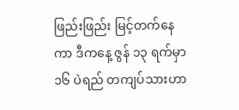ဖြည်းဖြည်း မြင့်တက်နေကာ ဒီကနေ့ ဇွန် ၁၃ ရက်မှာ ၁၆ ပဲရည် တကျပ်သားဟာ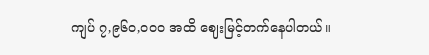ကျပ် ၇,၉၆၀,၀၀၀ အထိ ဈေးမြင့်တက်နေပါတယ်။